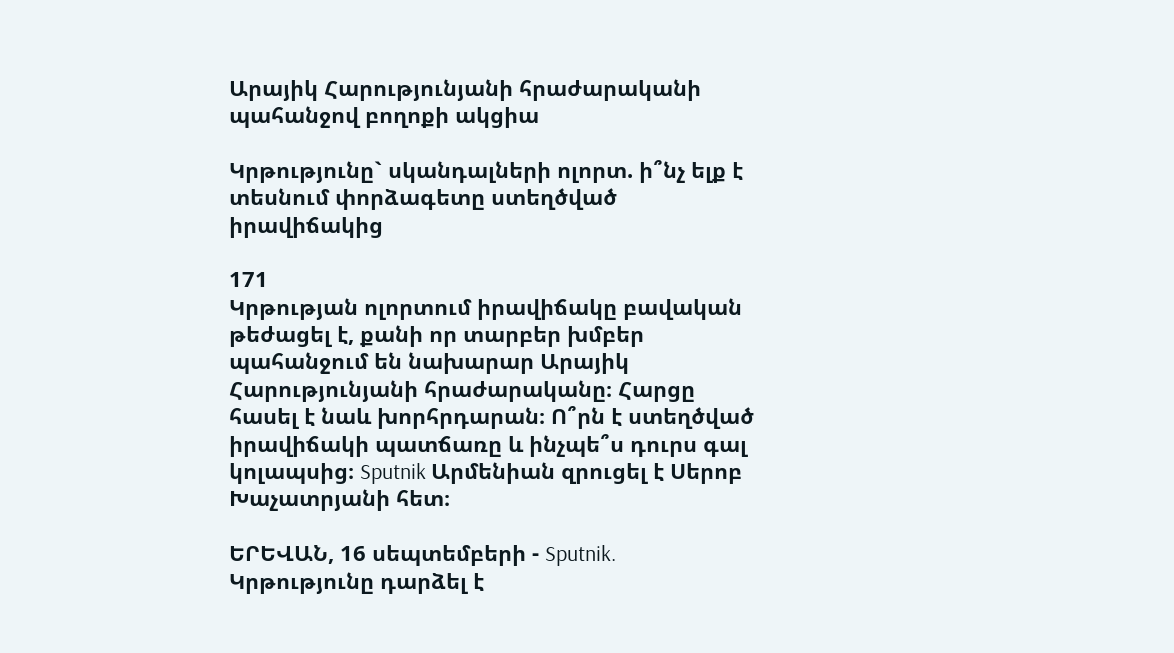Արայիկ Հարությունյանի հրաժարականի պահանջով բողոքի ակցիա

Կրթությունը` սկանդալների ոլորտ. ի՞նչ ելք է տեսնում փորձագետը ստեղծված իրավիճակից

171
Կրթության ոլորտում իրավիճակը բավական թեժացել է, քանի որ տարբեր խմբեր պահանջում են նախարար Արայիկ Հարությունյանի հրաժարականը։ Հարցը հասել է նաև խորհրդարան։ Ո՞րն է ստեղծված իրավիճակի պատճառը և ինչպե՞ս դուրս գալ կոլապսից։ Sputnik Արմենիան զրուցել է Սերոբ Խաչատրյանի հետ։

ԵՐԵՎԱՆ, 16 սեպտեմբերի - Sputnik. Կրթությունը դարձել է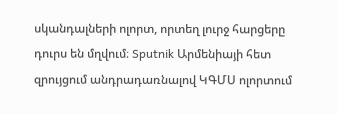սկանդալների ոլորտ, որտեղ լուրջ հարցերը դուրս են մղվում։ Sputnik Արմենիայի հետ զրույցում անդրադառնալով ԿԳՄՍ ոլորտում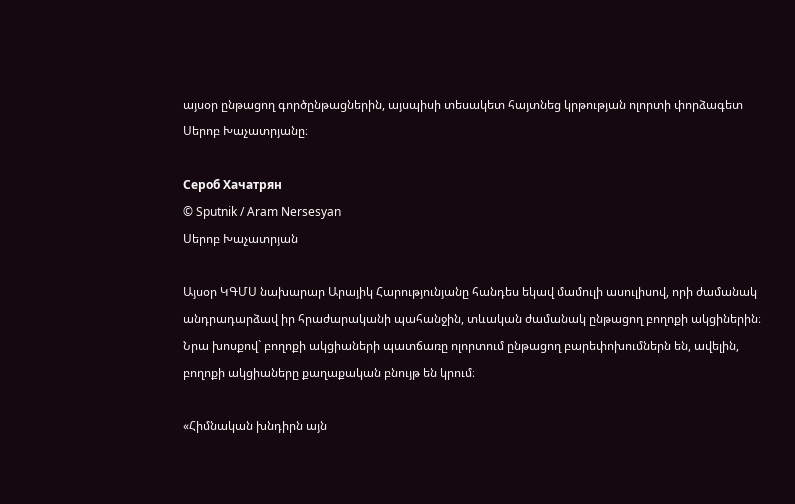այսօր ընթացող գործընթացներին, այսպիսի տեսակետ հայտնեց կրթության ոլորտի փորձագետ Սերոբ Խաչատրյանը։

Сероб Хачатрян
© Sputnik / Aram Nersesyan
Սերոբ Խաչատրյան

Այսօր ԿԳՄՍ նախարար Արայիկ Հարությունյանը հանդես եկավ մամուլի ասուլիսով, որի ժամանակ անդրադարձավ իր հրաժարականի պահանջին, տևական ժամանակ ընթացող բողոքի ակցիներին։ Նրա խոսքով` բողոքի ակցիաների պատճառը ոլորտում ընթացող բարեփոխումներն են, ավելին, բողոքի ակցիաները քաղաքական բնույթ են կրում։

«Հիմնական խնդիրն այն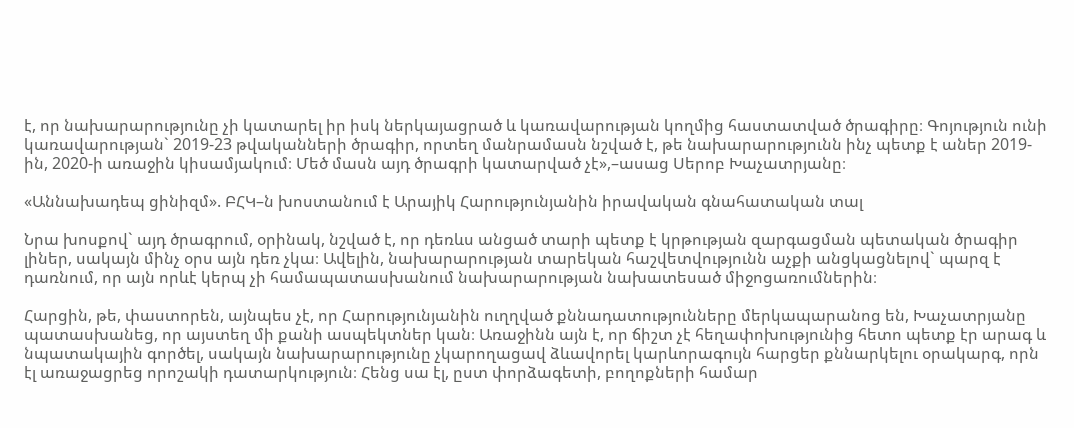է, որ նախարարությունը չի կատարել իր իսկ ներկայացրած և կառավարության կողմից հաստատված ծրագիրը։ Գոյություն ունի կառավարության` 2019-23 թվականների ծրագիր, որտեղ մանրամասն նշված է, թե նախարարությունն ինչ պետք է աներ 2019-ին, 2020-ի առաջին կիսամյակում։ Մեծ մասն այդ ծրագրի կատարված չէ»,–ասաց Սերոբ Խաչատրյանը։

«Աննախադեպ ցինիզմ». ԲՀԿ–ն խոստանում է Արայիկ Հարությունյանին իրավական գնահատական տալ

Նրա խոսքով` այդ ծրագրում, օրինակ, նշված է, որ դեռևս անցած տարի պետք է կրթության զարգացման պետական ծրագիր լիներ, սակայն մինչ օրս այն դեռ չկա։ Ավելին, նախարարության տարեկան հաշվետվությունն աչքի անցկացնելով` պարզ է դառնում, որ այն որևէ կերպ չի համապատասխանում նախարարության նախատեսած միջոցառումներին։

Հարցին, թե, փաստորեն, այնպես չէ, որ Հարությունյանին ուղղված քննադատությունները մերկապարանոց են, Խաչատրյանը պատասխանեց, որ այստեղ մի քանի ասպեկտներ կան։ Առաջինն այն է, որ ճիշտ չէ հեղափոխությունից հետո պետք էր արագ և նպատակային գործել, սակայն նախարարությունը չկարողացավ ձևավորել կարևորագույն հարցեր քննարկելու օրակարգ, որն էլ առաջացրեց որոշակի դատարկություն։ Հենց սա էլ, ըստ փորձագետի, բողոքների համար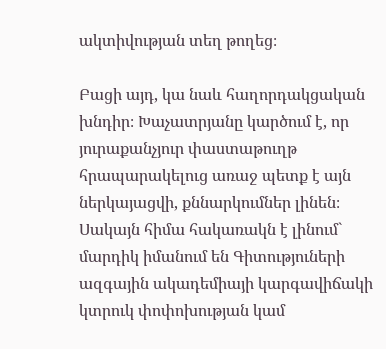ակտիվության տեղ թողեց։

Բացի այդ, կա նաև հաղորդակցական խնդիր։ Խաչատրյանը կարծում է, որ յուրաքանչյուր փաստաթուղթ հրապարակելուց առաջ պետք է այն ներկայացվի, քննարկումներ լինեն։ Սակայն հիմա հակառակն է լինում` մարդիկ իմանում են Գիտություների ազգային ակադեմիայի կարգավիճակի կտրուկ փոփոխության կամ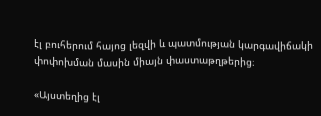էլ բուհերում հայոց լեզվի և պատմության կարգավիճակի փոփոխման մասին միայն փաստաթղթերից։

«Այստեղից էլ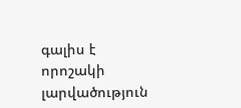գալիս է որոշակի լարվածություն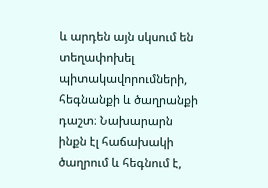և արդեն այն սկսում են տեղափոխել պիտակավորումների, հեգնանքի և ծաղրանքի դաշտ։ Նախարարն ինքն էլ հաճախակի ծաղրում և հեգնում է,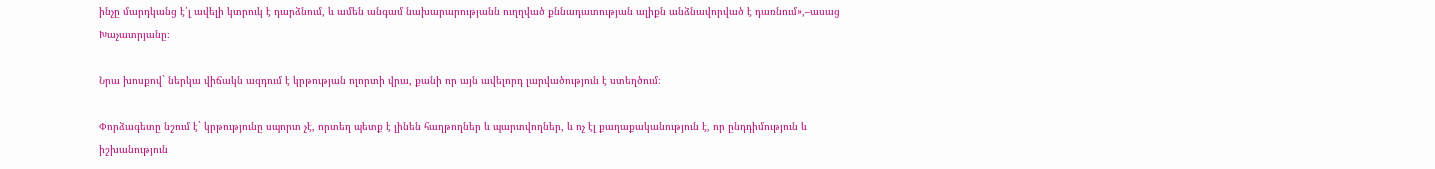ինչը մարդկանց է՛լ ավելի կտրուկ է դարձնում, և ամեն անգամ նախարարությանն ուղղված քննադատության ալիքն անձնավորված է դառնում»,–ասաց Խաչատրյանը։

Նրա խոսքով` ներկա վիճակն ազդում է կրթության ոլորտի վրա, քանի որ այն ավելորդ լարվածություն է ստեղծում։

Փորձագետը նշում է` կրթությունը սպորտ չէ, որտեղ պետք է լինեն հաղթողներ և պարտվողներ, և ոչ էլ քաղաքականություն է, որ ընդդիմություն և իշխանություն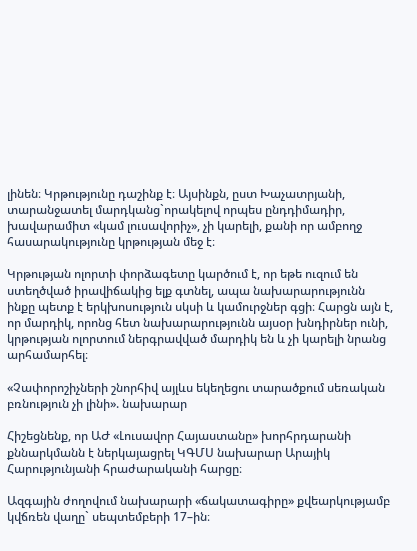լինեն։ Կրթությունը դաշինք է։ Այսինքն, ըստ Խաչատրյանի, տարանջատել մարդկանց`որակելով որպես ընդդիմադիր, խավարամիտ «կամ լուսավորիչ», չի կարելի, քանի որ ամբողջ հասարակությունը կրթության մեջ է։

Կրթության ոլորտի փորձագետը կարծում է, որ եթե ուզում են ստեղծված իրավիճակից ելք գտնել, ապա նախարարությունն ինքը պետք է երկխոսություն սկսի և կամուրջներ գցի։ Հարցն այն է, որ մարդիկ, որոնց հետ նախարարությունն այսօր խնդիրներ ունի, կրթության ոլորտում ներգրավված մարդիկ են և չի կարելի նրանց արհամարհել։

«Չափորոշիչների շնորհիվ այլևս եկեղեցու տարածքում սեռական բռնություն չի լինի». նախարար

Հիշեցնենք, որ ԱԺ «Լուսավոր Հայաստանը» խորհրդարանի քննարկմանն է ներկայացրել ԿԳՄՍ նախարար Արայիկ Հարությունյանի հրաժարականի հարցը։

Ազգային ժողովում նախարարի «ճակատագիրը» քվեարկությամբ կվճռեն վաղը` սեպտեմբերի 17–ին։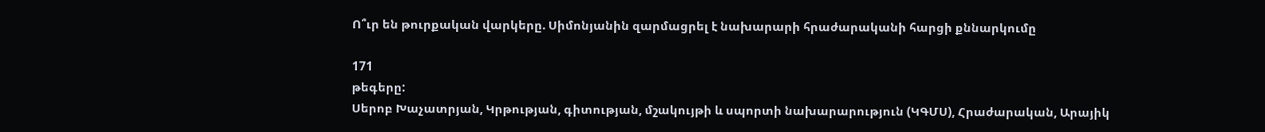Ո՞ւր են թուրքական վարկերը. Սիմոնյանին զարմացրել է նախարարի հրաժարականի հարցի քննարկումը

171
թեգերը:
Սերոբ Խաչատրյան, Կրթության, գիտության, մշակույթի և սպորտի նախարարություն (ԿԳՄՍ), Հրաժարական, Արայիկ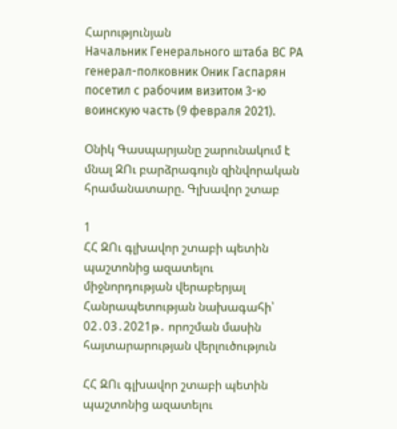Հարությունյան
Начальник Генерального штаба ВС РА генерал-полковник Оник Гаспарян посетил с рабочим визитом 3-ю воинскую часть (9 февраля 2021).

Օնիկ Գասպարյանը շարունակում է մնալ ԶՈւ բարձրագույն զինվորական հրամանատարը. Գլխավոր շտաբ

1
ՀՀ ԶՈւ գլխավոր շտաբի պետին պաշտոնից ազատելու միջնորդության վերաբերյալ Հանրապետության նախագահի՝ 02․03․2021թ․ որոշման մասին հայտարարության վերլուծություն

ՀՀ ԶՈւ գլխավոր շտաբի պետին պաշտոնից ազատելու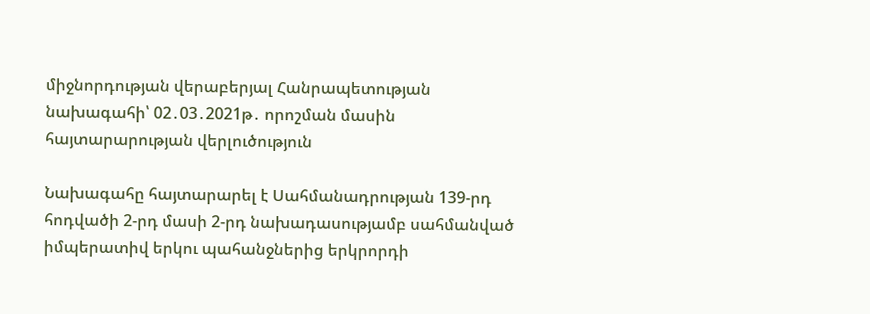միջնորդության վերաբերյալ Հանրապետության նախագահի՝ 02․03․2021թ․ որոշման մասին հայտարարության վերլուծություն

Նախագահը հայտարարել է Սահմանադրության 139-րդ հոդվածի 2-րդ մասի 2-րդ նախադասությամբ սահմանված իմպերատիվ երկու պահանջներից երկրորդի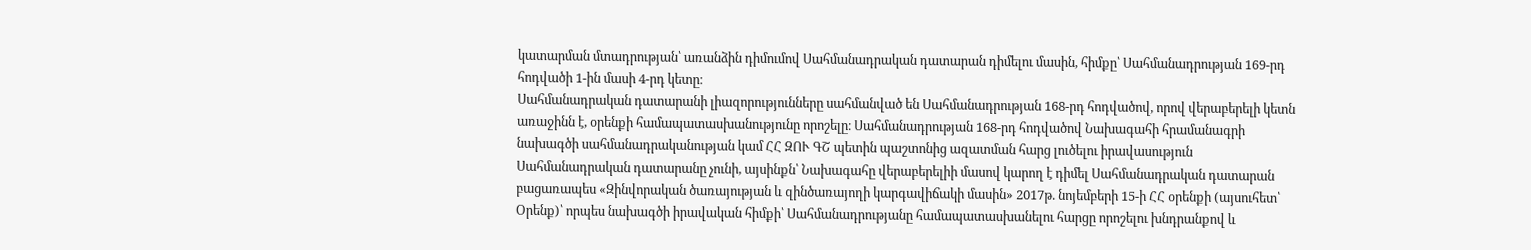կատարման մտադրության՝ առանձին դիմումով Սահմանադրական դատարան դիմելու մասին, հիմքը՝ Սահմանադրության 169-րդ հոդվածի 1-ին մասի 4-րդ կետը։
Սահմանադրական դատարանի լիազորությունները սահմանված են Սահմանադրության 168-րդ հոդվածով, որով վերաբերելի կետն առաջինն է, օրենքի համապատասխանությունը որոշելը։ Սահմանադրության 168-րդ հոդվածով Նախագահի հրամանագրի նախագծի սահմանադրականության կամ ՀՀ ԶՈՒ ԳՇ պետին պաշտոնից ազատման հարց լուծելու իրավասություն Սահմանադրական դատարանը չունի, այսինքն՝ Նախագահը վերաբերելիի մասով կարող է դիմել Սահմանադրական դատարան բացառապես «Զինվորական ծառայության և զինծառայողի կարգավիճակի մասին» 2017թ. նոյեմբերի 15-ի ՀՀ օրենքի (այսուհետ՝ Օրենք)՝ որպես նախագծի իրավական հիմքի՝ Սահմանադրությանը համապատասխանելու հարցը որոշելու խնդրանքով և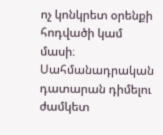ոչ կոնկրետ օրենքի հոդվածի կամ մասի։
Սահմանադրական դատարան դիմելու ժամկետ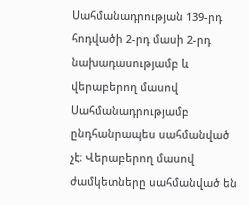Սահմանադրության 139-րդ հոդվածի 2-րդ մասի 2-րդ նախադասությամբ և վերաբերող մասով Սահմանադրությամբ ընդհանրապես սահմանված չէ։ Վերաբերող մասով ժամկետները սահմանված են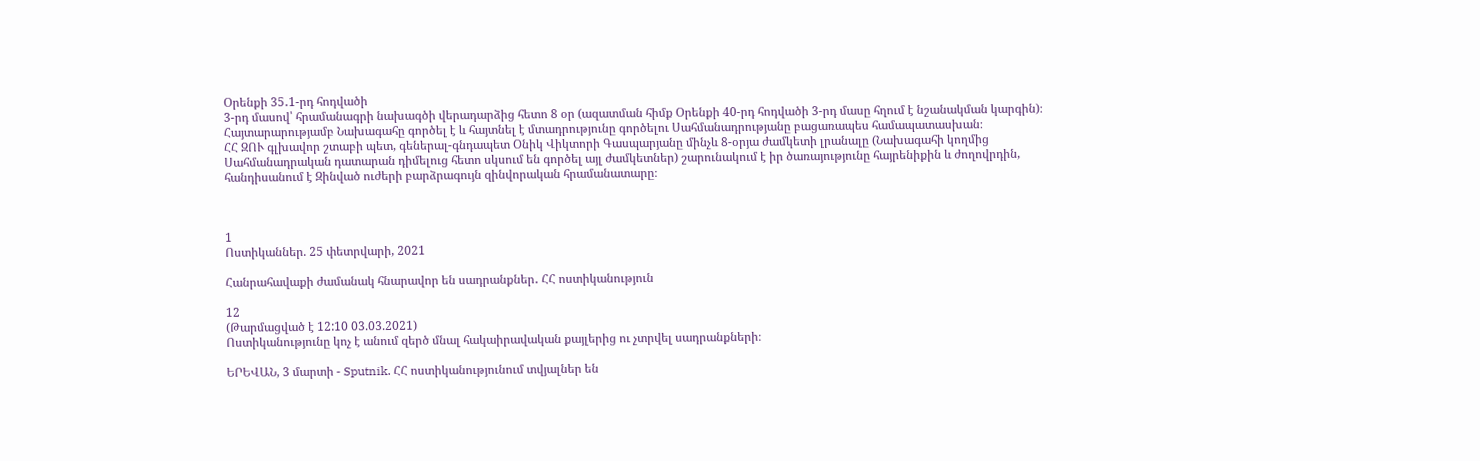Օրենքի 35․1-րդ հոդվածի
3-րդ մասով՝ հրամանագրի նախագծի վերադարձից հետո 8 օր (ազատման հիմք Օրենքի 40-րդ հոդվածի 3-րդ մասը հղում է նշանակման կարգին)։
Հայտարարությամբ Նախագահը գործել է և հայտնել է մտադրությունը գործելու Սահմանադրությանը բացառապես համապատասխան։
ՀՀ ԶՈՒ գլխավոր շտաբի պետ, գեներալ-գնդապետ Օնիկ Վիկտորի Գասպարյանը մինչև 8-օրյա ժամկետի լրանալը (Նախագահի կողմից Սահմանադրական դատարան դիմելուց հետո սկսում են գործել այլ ժամկետներ) շարունակում է իր ծառայությունը հայրենիքին և ժողովրդին, հանդիսանում է Զինված ուժերի բարձրագույն զինվորական հրամանատարը։



1
Ոստիկաններ. 25 փետրվարի, 2021

Հանրահավաքի ժամանակ հնարավոր են սադրանքներ․ ՀՀ ոստիկանություն

12
(Թարմացված է 12:10 03.03.2021)
Ոստիկանությունը կոչ է անում զերծ մնալ հակաիրավական քայլերից ու չտրվել սադրանքների։

ԵՐԵՎԱՆ, 3 մարտի - Sputnik. ՀՀ ոստիկանությունում տվյալներ են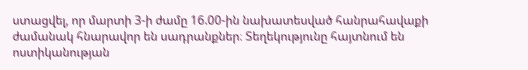ստացվել, որ մարտի 3-ի ժամը 16.00-ին նախատեսված հանրահավաքի ժամանակ հնարավոր են սադրանքներ։ Տեղեկությունը հայտնում են ոստիկանության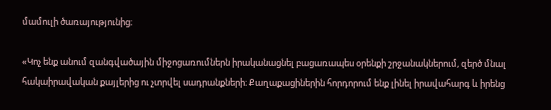մամուլի ծառայությունից։

«Կոչ ենք անում զանգվածային միջոցառումներն իրականացնել բացառապես օրենքի շրջանակներում, զերծ մնալ հակաիրավական քայլերից ու չտրվել սադրանքների։ Քաղաքացիներին հորդորում ենք լինել իրավահարգ և իրենց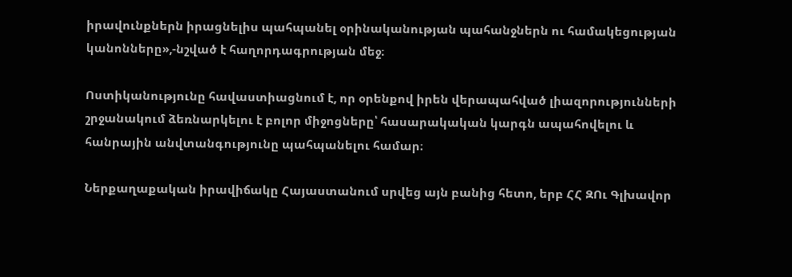իրավունքներն իրացնելիս պահպանել օրինականության պահանջներն ու համակեցության կանոնները»,-նշված է հաղորդագրության մեջ։

Ոստիկանությունը հավաստիացնում է, որ օրենքով իրեն վերապահված լիազորությունների շրջանակում ձեռնարկելու է բոլոր միջոցները՝ հասարակական կարգն ապահովելու և հանրային անվտանգությունը պահպանելու համար։

Ներքաղաքական իրավիճակը Հայաստանում սրվեց այն բանից հետո, երբ ՀՀ ԶՈւ Գլխավոր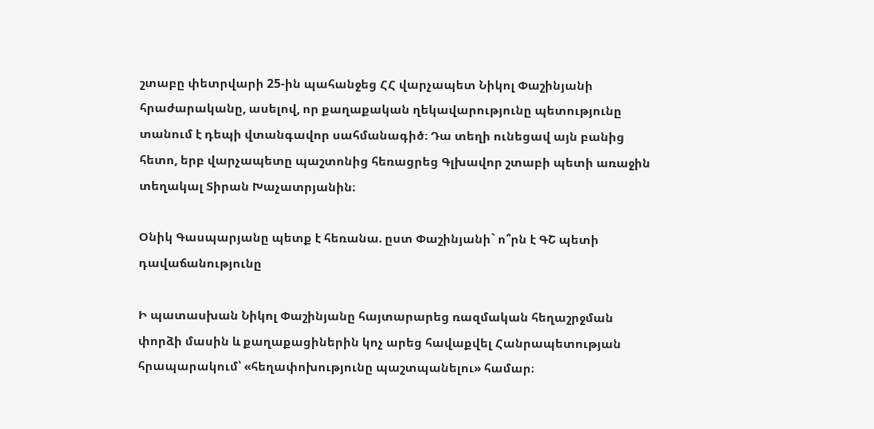շտաբը փետրվարի 25-ին պահանջեց ՀՀ վարչապետ Նիկոլ Փաշինյանի հրաժարականը, ասելով, որ քաղաքական ղեկավարությունը պետությունը տանում է դեպի վտանգավոր սահմանագիծ։ Դա տեղի ունեցավ այն բանից հետո, երբ վարչապետը պաշտոնից հեռացրեց Գլխավոր շտաբի պետի առաջին տեղակալ Տիրան Խաչատրյանին։

Օնիկ Գասպարյանը պետք է հեռանա. ըստ Փաշինյանի` ո՞րն է ԳՇ պետի դավաճանությունը

Ի պատասխան Նիկոլ Փաշինյանը հայտարարեց ռազմական հեղաշրջման փորձի մասին և քաղաքացիներին կոչ արեց հավաքվել Հանրապետության հրապարակում՝ «հեղափոխությունը պաշտպանելու» համար։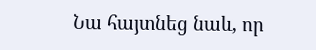Նա հայտնեց նաև, որ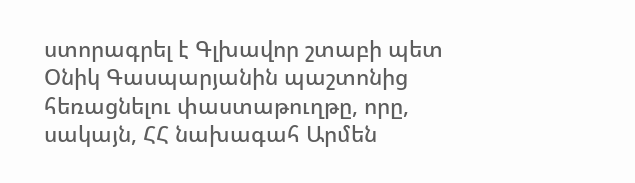ստորագրել է Գլխավոր շտաբի պետ Օնիկ Գասպարյանին պաշտոնից հեռացնելու փաստաթուղթը, որը, սակայն, ՀՀ նախագահ Արմեն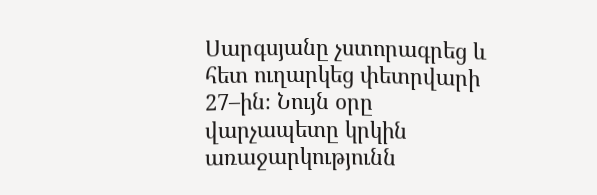Սարգսյանը չստորագրեց և հետ ուղարկեց փետրվարի 27–ին։ Նույն օրը վարչապետը կրկին առաջարկությունն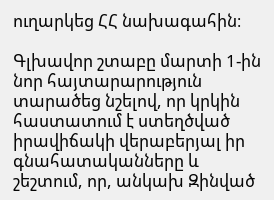ուղարկեց ՀՀ նախագահին։

Գլխավոր շտաբը մարտի 1-ին նոր հայտարարություն տարածեց նշելով, որ կրկին հաստատում է ստեղծված իրավիճակի վերաբերյալ իր գնահատականները և շեշտում, որ, անկախ Զինված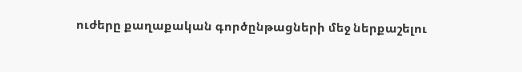ուժերը քաղաքական գործընթացների մեջ ներքաշելու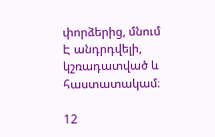փորձերից, մնում Է անդրդվելի, կշռադատված և հաստատակամ։

12